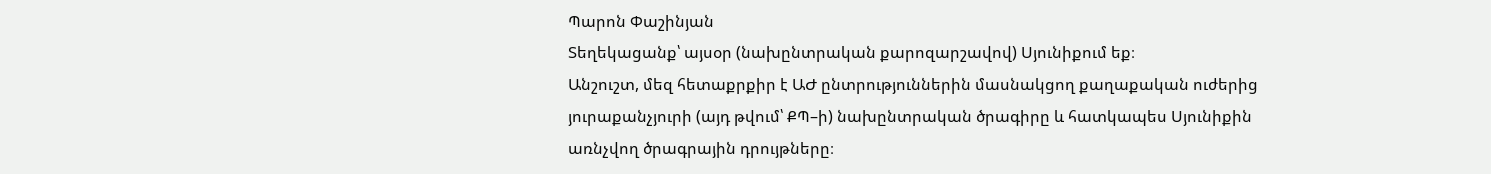Պարոն Փաշինյան
Տեղեկացանք՝ այսօր (նախընտրական քարոզարշավով) Սյունիքում եք։
Անշուշտ, մեզ հետաքրքիր է ԱԺ ընտրություններին մասնակցող քաղաքական ուժերից յուրաքանչյուրի (այդ թվում՝ ՔՊ–ի) նախընտրական ծրագիրը և հատկապես Սյունիքին առնչվող ծրագրային դրույթները։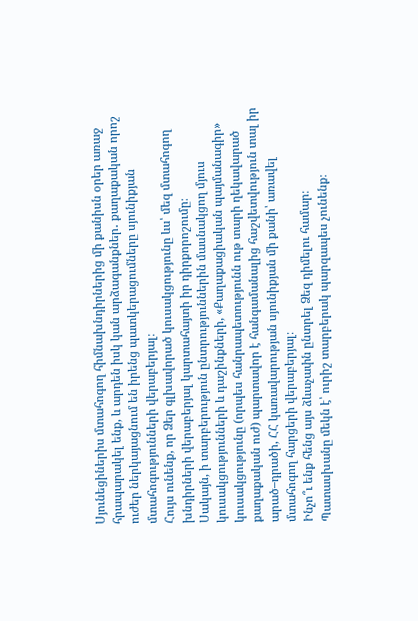Սյունեցիներիս մտահոգող հիմնախնդիրներից մի քանիսն օրեր առաջ հրապարակել ենք, և արդեն իսկ կան արձագանքներ․ քաղաքական որոշ ուժեր ներկայացնում են իրենց պատկերացումները սյունիքյան մտահոգությունների վերաբերյալ։
Հույս ունենք, որ Ձեր գլխավորած կուսակցությունը ևս՝ մեզ մտահոգող խնդիրների վերաբերյալ կարտահայտի իր դիրքորոշումը։
Սակայն, ի տարբերություն ընտրություններին մասնակցող մյուս կուսակցությունների և դաշինքների, «Քաղաքացիական պայմանագիր» կուսակցությունը (որպես հանրապետությունն ութ տարի ղեկավարած քաղաքական ուժ) պարտավոր է հանգամանալից հաշվետվություն տալ իր արած–դրածի, ՀՀ կառավարության սյունիքյան մի քանի՝ առավել մտահոգող հարցերի վերաբերյալ։
Ինչո՞ւ ենք հենց այս ձևաչափն ընտրել Ձեզ դիմելու համար։
Պատասխանը մեկն է՝ ուրիշ տարբերակ պարզապես չունենք։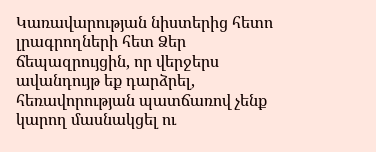Կառավարության նիստերից հետո լրագրողների հետ Ձեր ճեպազրույցին, որ վերջերս ավանդույթ եք դարձրել, հեռավորության պատճառով չենք կարող մասնակցել ու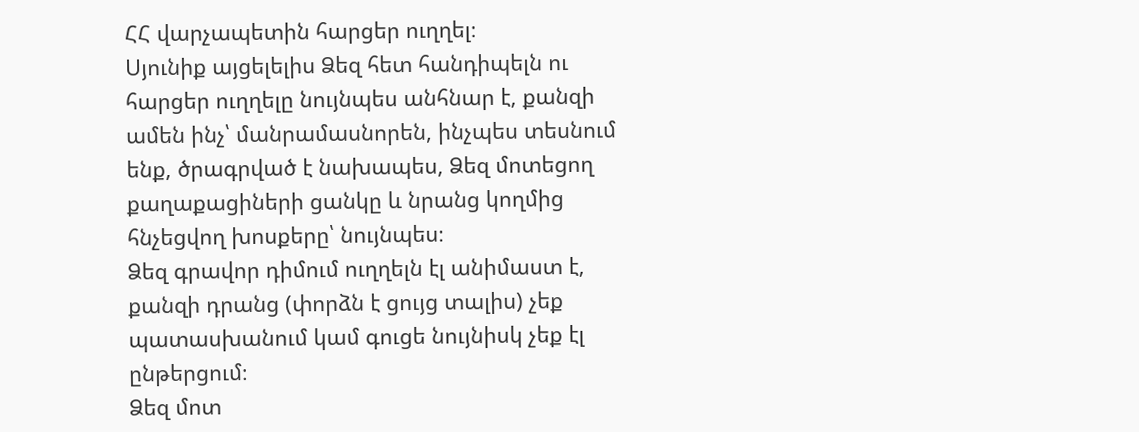ՀՀ վարչապետին հարցեր ուղղել։
Սյունիք այցելելիս Ձեզ հետ հանդիպելն ու հարցեր ուղղելը նույնպես անհնար է, քանզի ամեն ինչ՝ մանրամասնորեն, ինչպես տեսնում ենք, ծրագրված է նախապես, Ձեզ մոտեցող քաղաքացիների ցանկը և նրանց կողմից հնչեցվող խոսքերը՝ նույնպես։
Ձեզ գրավոր դիմում ուղղելն էլ անիմաստ է, քանզի դրանց (փորձն է ցույց տալիս) չեք պատասխանում կամ գուցե նույնիսկ չեք էլ ընթերցում։
Ձեզ մոտ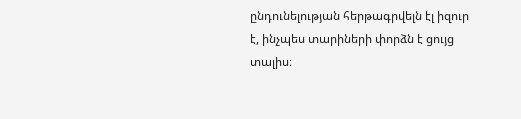ընդունելության հերթագրվելն էլ իզուր է, ինչպես տարիների փորձն է ցույց տալիս։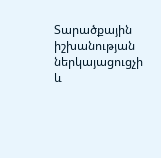Տարածքային իշխանության ներկայացուցչի և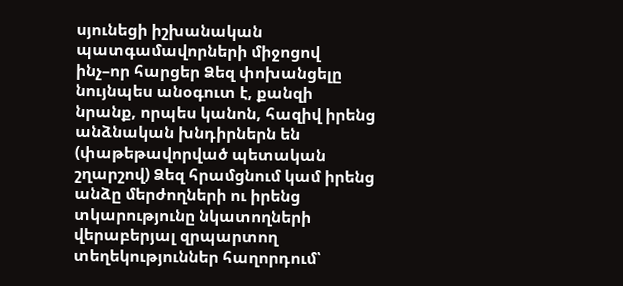սյունեցի իշխանական պատգամավորների միջոցով ինչ–որ հարցեր Ձեզ փոխանցելը նույնպես անօգուտ է, քանզի նրանք, որպես կանոն, հազիվ իրենց անձնական խնդիրներն են (փաթեթավորված պետական շղարշով) Ձեզ հրամցնում կամ իրենց անձը մերժողների ու իրենց տկարությունը նկատողների վերաբերյալ զրպարտող տեղեկություններ հաղորդում՝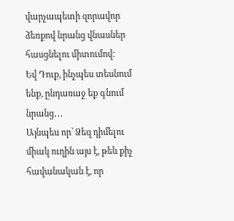վարչապետի զորավոր ձեռքով նրանց վնասներ հասցնելու միտումով։
Եվ Դուք, ինչպես տեսնում ենք, ընդառաջ եք գնում նրանց․․․
Այնպես որ՝ Ձեզ դիմելու միակ ուղին այս է, թեև քիչ հավանական է, որ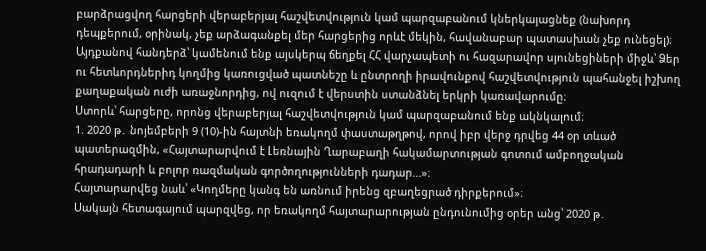բարձրացվող հարցերի վերաբերյալ հաշվետվություն կամ պարզաբանում կներկայացնեք (նախորդ դեպքերում, օրինակ, չեք արձագանքել մեր հարցերից որևէ մեկին, հավանաբար պատասխան չեք ունեցել)։
Այդքանով հանդերձ՝ կամենում ենք այսկերպ ճեղքել ՀՀ վարչապետի ու հազարավոր սյունեցիների միջև՝ Ձեր ու հետևորդներիդ կողմից կառուցված պատնեշը և ընտրողի իրավունքով հաշվետվություն պահանջել իշխող քաղաքական ուժի առաջնորդից, ով ուզում է վերստին ստանձնել երկրի կառավարումը։
Ստորև՝ հարցերը, որոնց վերաբերյալ հաշվետվություն կամ պարզաբանում ենք ակնկալում։
1. 2020 թ․ նոյեմբերի 9 (10)-ին հայտնի եռակողմ փաստաթղթով, որով իբր վերջ դրվեց 44 օր տևած պատերազմին, «Հայտարարվում է Լեռնային Ղարաբաղի հակամարտության գոտում ամբողջական հրադադարի և բոլոր ռազմական գործողությունների դադար...»։
Հայտարարվեց նաև՝ «Կողմերը կանգ են առնում իրենց զբաղեցրած դիրքերում»։
Սակայն հետագայում պարզվեց, որ եռակողմ հայտարարության ընդունումից օրեր անց՝ 2020 թ․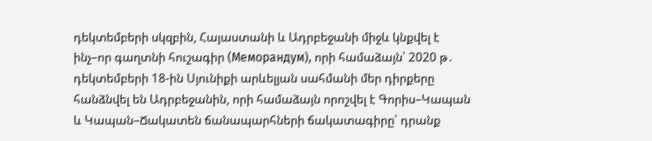դեկտեմբերի սկզբին, Հայաստանի և Ադրբեջանի միջև կնքվել է ինչ–որ գաղտնի հուշագիր (Меморандум), որի համաձայն՝ 2020 թ․ դեկտեմբերի 18-ին Սյունիքի արևելյան սահմանի մեր դիրքերը հանձնվել են Ադրբեջանին, որի համաձայն որոշվել է Գորիս–Կապան և Կապան–Ճակատեն ճանապարհների ճակատագիրը՝ դրանք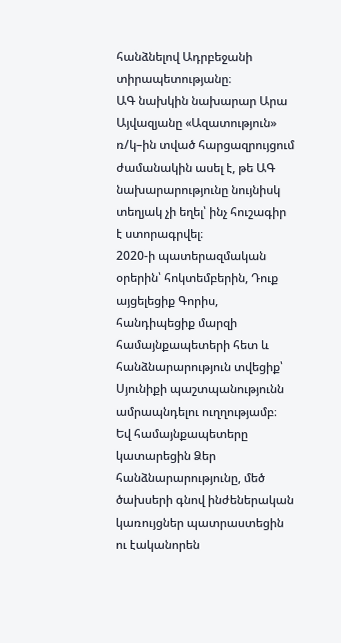հանձնելով Ադրբեջանի տիրապետությանը։
ԱԳ նախկին նախարար Արա Այվազյանը «Ազատություն» ռ/կ–ին տված հարցազրույցում ժամանակին ասել է, թե ԱԳ նախարարությունը նույնիսկ տեղյակ չի եղել՝ ինչ հուշագիր է ստորագրվել։
2020-ի պատերազմական օրերին՝ հոկտեմբերին, Դուք այցելեցիք Գորիս, հանդիպեցիք մարզի համայնքապետերի հետ և հանձնարարություն տվեցիք՝ Սյունիքի պաշտպանությունն ամրապնդելու ուղղությամբ։
Եվ համայնքապետերը կատարեցին Ձեր հանձնարարությունը, մեծ ծախսերի գնով ինժեներական կառույցներ պատրաստեցին ու էականորեն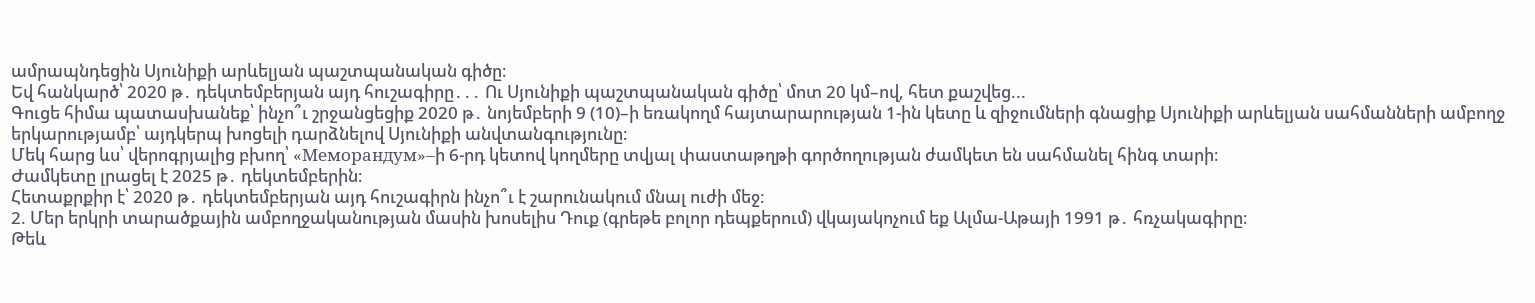ամրապնդեցին Սյունիքի արևելյան պաշտպանական գիծը։
Եվ հանկարծ՝ 2020 թ․ դեկտեմբերյան այդ հուշագիրը․․․ Ու Սյունիքի պաշտպանական գիծը՝ մոտ 20 կմ–ով, հետ քաշվեց...
Գուցե հիմա պատասխանեք՝ ինչո՞ւ շրջանցեցիք 2020 թ․ նոյեմբերի 9 (10)–ի եռակողմ հայտարարության 1-ին կետը և զիջումների գնացիք Սյունիքի արևելյան սահմանների ամբողջ երկարությամբ՝ այդկերպ խոցելի դարձնելով Սյունիքի անվտանգությունը։
Մեկ հարց ևս՝ վերոգրյալից բխող՝ «Меморандум»–ի 6-րդ կետով կողմերը տվյալ փաստաթղթի գործողության ժամկետ են սահմանել հինգ տարի։
Ժամկետը լրացել է 2025 թ․ դեկտեմբերին։
Հետաքրքիր է՝ 2020 թ․ դեկտեմբերյան այդ հուշագիրն ինչո՞ւ է շարունակում մնալ ուժի մեջ։
2. Մեր երկրի տարածքային ամբողջականության մասին խոսելիս Դուք (գրեթե բոլոր դեպքերում) վկայակոչում եք Ալմա-Աթայի 1991 թ․ հռչակագիրը։
Թեև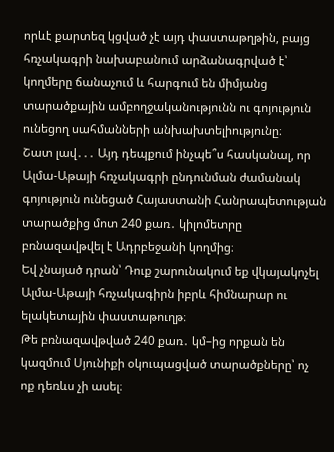որևէ քարտեզ կցված չէ այդ փաստաթղթին, բայց հռչակագրի նախաբանում արձանագրված է՝ կողմերը ճանաչում և հարգում են միմյանց տարածքային ամբողջականությունն ու գոյություն ունեցող սահմանների անխախտելիությունը։
Շատ լավ․․․ Այդ դեպքում ինչպե՞ս հասկանալ, որ Ալմա-Աթայի հռչակագրի ընդունման ժամանակ գոյություն ունեցած Հայաստանի Հանրապետության տարածքից մոտ 240 քառ․ կիլոմետրը բռնազավթվել է Ադրբեջանի կողմից։
Եվ չնայած դրան՝ Դուք շարունակում եք վկայակոչել Ալմա-Աթայի հռչակագիրն իբրև հիմնարար ու ելակետային փաստաթուղթ։
Թե բռնազավթված 240 քառ․ կմ–ից որքան են կազմում Սյունիքի օկուպացված տարածքները՝ ոչ ոք դեռևս չի ասել։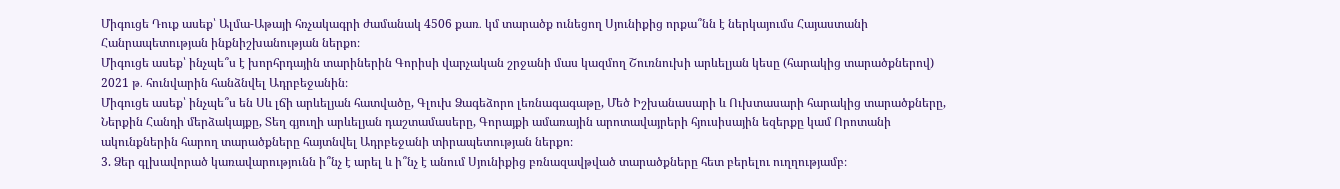Միգուցե Դուք ասեք՝ Ալմա-Աթայի հռչակագրի ժամանակ 4506 քառ․ կմ տարածք ունեցող Սյունիքից որքա՞նն է ներկայումս Հայաստանի Հանրապետության ինքնիշխանության ներքո։
Միգուցե ասեք՝ ինչպե՞ս է խորհրդային տարիներին Գորիսի վարչական շրջանի մաս կազմող Շուռնուխի արևելյան կեսը (հարակից տարածքներով) 2021 թ․ հունվարին հանձնվել Ադրբեջանին։
Միգուցե ասեք՝ ինչպե՞ս են Սև լճի արևելյան հատվածը, Գլուխ Ձագեձորո լեռնագագաթը, Մեծ Իշխանասարի և Ուխտասարի հարակից տարածքները, Ներքին Հանդի մերձակայքը, Տեղ գյուղի արևելյան դաշտամասերը, Գորայքի ամառային արոտավայրերի հյուսիսային եզերքը կամ Որոտանի ակունքներին հարող տարածքները հայտնվել Ադրբեջանի տիրապետության ներքո։
3. Ձեր գլխավորած կառավարությունն ի՞նչ է արել և ի՞նչ է անում Սյունիքից բռնազավթված տարածքները հետ բերելու ուղղությամբ։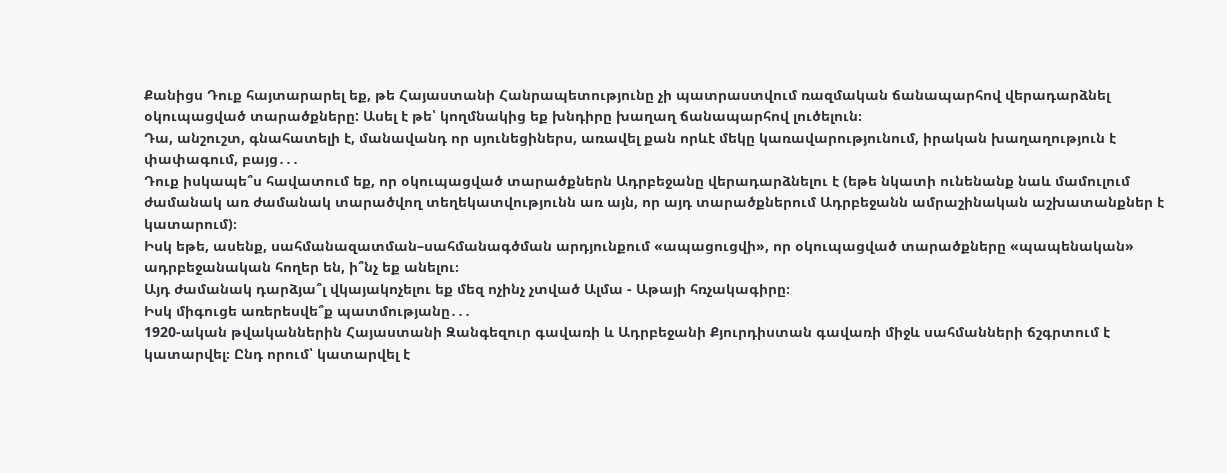Քանիցս Դուք հայտարարել եք, թե Հայաստանի Հանրապետությունը չի պատրաստվում ռազմական ճանապարհով վերադարձնել օկուպացված տարածքները: Ասել է թե՝ կողմնակից եք խնդիրը խաղաղ ճանապարհով լուծելուն։
Դա, անշուշտ, գնահատելի է, մանավանդ որ սյունեցիներս, առավել քան որևէ մեկը կառավարությունում, իրական խաղաղություն է փափագում, բայց․․․
Դուք իսկապե՞ս հավատում եք, որ օկուպացված տարածքներն Ադրբեջանը վերադարձնելու է (եթե նկատի ունենանք նաև մամուլում ժամանակ առ ժամանակ տարածվող տեղեկատվությունն առ այն, որ այդ տարածքներում Ադրբեջանն ամրաշինական աշխատանքներ է կատարում)։
Իսկ եթե, ասենք, սահմանազատման–սահմանագծման արդյունքում «ապացուցվի», որ օկուպացված տարածքները «պապենական» ադրբեջանական հողեր են, ի՞նչ եք անելու։
Այդ ժամանակ դարձյա՞լ վկայակոչելու եք մեզ ոչինչ չտված Ալմա - Աթայի հռչակագիրը։
Իսկ միգուցե առերեսվե՞ք պատմությանը․․․
1920-ական թվականներին Հայաստանի Զանգեզուր գավառի և Ադրբեջանի Քյուրդիստան գավառի միջև սահմանների ճշգրտում է կատարվել։ Ընդ որում՝ կատարվել է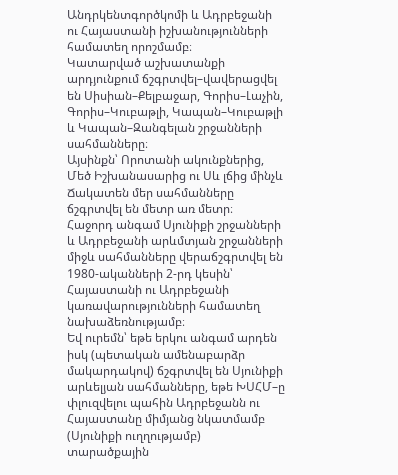Անդրկենտգործկոմի և Ադրբեջանի ու Հայաստանի իշխանությունների համատեղ որոշմամբ։
Կատարված աշխատանքի արդյունքում ճշգրտվել–վավերացվել են Սիսիան–Քելբաջար, Գորիս–Լաչին, Գորիս–Կուբաթլի, Կապան–Կուբաթլի և Կապան–Զանգելան շրջանների սահմանները։
Այսինքն՝ Որոտանի ակունքներից, Մեծ Իշխանասարից ու Սև լճից մինչև Ճակատեն մեր սահմանները ճշգրտվել են մետր առ մետր։
Հաջորդ անգամ Սյունիքի շրջանների և Ադրբեջանի արևմտյան շրջանների միջև սահմանները վերաճշգրտվել են 1980-ականների 2-րդ կեսին՝ Հայաստանի ու Ադրբեջանի կառավարությունների համատեղ նախաձեռնությամբ։
Եվ ուրեմն՝ եթե երկու անգամ արդեն իսկ (պետական ամենաբարձր մակարդակով) ճշգրտվել են Սյունիքի արևելյան սահմանները, եթե ԽՍՀՄ–ը փլուզվելու պահին Ադրբեջանն ու Հայաստանը միմյանց նկատմամբ (Սյունիքի ուղղությամբ) տարածքային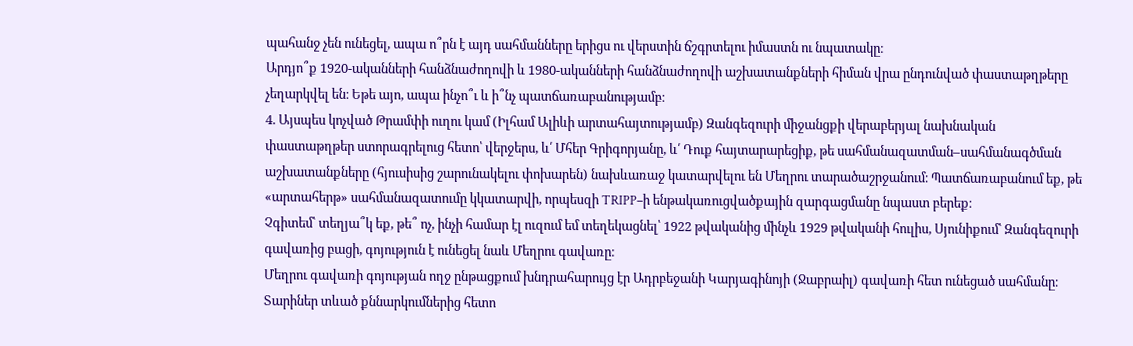պահանջ չեն ունեցել, ապա ո՞րն է այդ սահմանները երիցս ու վերստին ճշգրտելու իմաստն ու նպատակը։
Արդյո՞ք 1920-ականների հանձնաժողովի և 1980-ականների հանձնաժողովի աշխատանքների հիման վրա ընդունված փաստաթղթերը չեղարկվել են։ Եթե այո, ապա ինչո՞ւ և ի՞նչ պատճառաբանությամբ։
4. Այսպես կոչված Թրամփի ուղու կամ (Իլհամ Ալիևի արտահայտությամբ) Զանգեզուրի միջանցքի վերաբերյալ նախնական փաստաթղթեր ստորագրելուց հետո՝ վերջերս, և՛ Մհեր Գրիգորյանը, և՛ Դուք հայտարարեցիք, թե սահմանազատման–սահմանագծման աշխատանքները (հյուսիսից շարունակելու փոխարեն) նախևառաջ կատարվելու են Մեղրու տարածաշրջանում։ Պատճառաբանում եք, թե «արտահերթ» սահմանազատումը կկատարվի, որպեսզի TRIPP–ի ենթակառուցվածքային զարգացմանը նպաստ բերեք։
Չգիտեմ՝ տեղյա՞կ եք, թե՞ ոչ, ինչի համար էլ ուզում եմ տեղեկացնել՝ 1922 թվականից մինչև 1929 թվականի հուլիս, Սյունիքում՝ Զանգեզուրի գավառից բացի, գոյություն է ունեցել նաև Մեղրու գավառը։
Մեղրու գավառի գոյության ողջ ընթացքում խնդրահարույց էր Ադրբեջանի Կարյագինոյի (Ջաբրաիլ) գավառի հետ ունեցած սահմանը։
Տարիներ տևած քննարկումներից հետո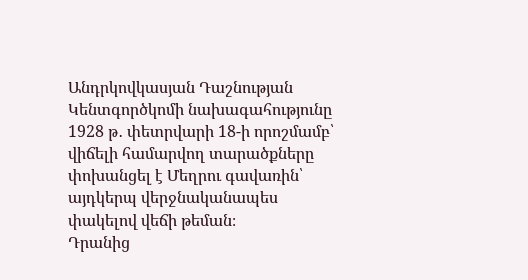Անդրկովկասյան Դաշնության Կենտգործկոմի նախագահությունը 1928 թ․ փետրվարի 18-ի որոշմամբ՝ վիճելի համարվող տարածքները փոխանցել է Մեղրու գավառին՝ այդկերպ վերջնականապես փակելով վեճի թեման։
Դրանից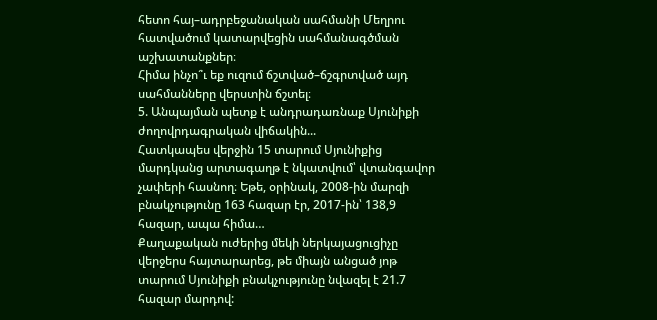հետո հայ–ադրբեջանական սահմանի Մեղրու հատվածում կատարվեցին սահմանագծման աշխատանքներ։
Հիմա ինչո՞ւ եք ուզում ճշտված–ճշգրտված այդ սահմանները վերստին ճշտել։
5. Անպայման պետք է անդրադառնաք Սյունիքի ժողովրդագրական վիճակին...
Հատկապես վերջին 15 տարում Սյունիքից մարդկանց արտագաղթ է նկատվում՝ վտանգավոր չափերի հասնող։ Եթե, օրինակ, 2008-ին մարզի բնակչությունը 163 հազար էր, 2017-ին՝ 138,9 հազար, ապա հիմա…
Քաղաքական ուժերից մեկի ներկայացուցիչը վերջերս հայտարարեց, թե միայն անցած յոթ տարում Սյունիքի բնակչությունը նվազել է 21.7 հազար մարդով: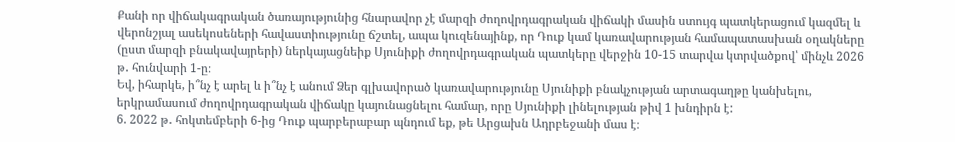Քանի որ վիճակագրական ծառայությունից հնարավոր չէ մարզի ժողովրդագրական վիճակի մասին ստույգ պատկերացում կազմել և վերոնշյալ ասեկոսեների հավաստիությունը ճշտել, ապա կուզենայինք, որ Դուք կամ կառավարության համապատասխան օղակները (ըստ մարզի բնակավայրերի) ներկայացնեիք Սյունիքի ժողովրդագրական պատկերը վերջին 10-15 տարվա կտրվածքով՝ մինչև 2026 թ․ հունվարի 1-ը։
Եվ, իհարկե, ի՞նչ է արել և ի՞նչ է անում Ձեր գլխավորած կառավարությունը Սյունիքի բնակչության արտագաղթը կանխելու, երկրամասում ժողովրդագրական վիճակը կայունացնելու համար, որը Սյունիքի լինելության թիվ 1 խնդիրն է:
6. 2022 թ․ հոկտեմբերի 6-ից Դուք պարբերաբար պնդում եք, թե Արցախն Ադրբեջանի մաս է։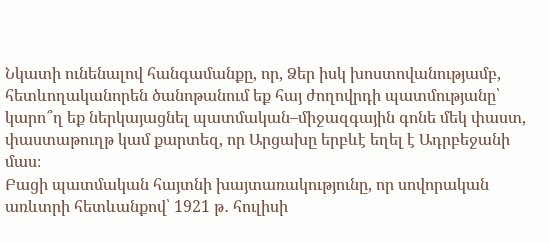Նկատի ունենալով հանգամանքը, որ, Ձեր իսկ խոստովանությամբ, հետևողականորեն ծանոթանում եք հայ ժողովրդի պատմությանը՝ կարո՞ղ եք ներկայացնել պատմական–միջազգային գոնե մեկ փաստ, փաստաթուղթ կամ քարտեզ, որ Արցախը երբևէ եղել է Ադրբեջանի մաս։
Բացի պատմական հայտնի խայտառակությունը, որ սովորական առևտրի հետևանքով՝ 1921 թ․ հուլիսի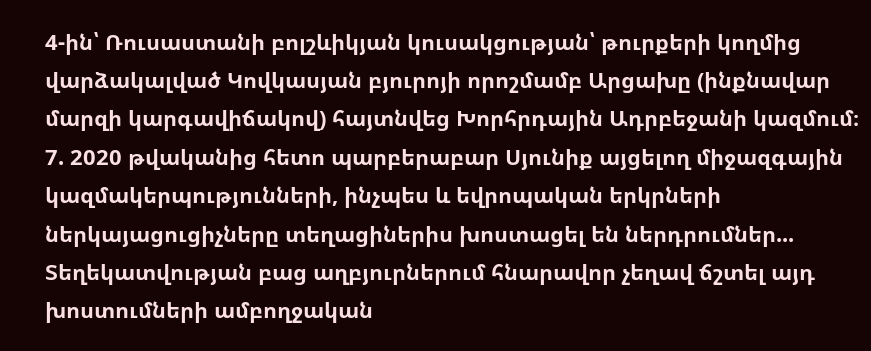4-ին՝ Ռուսաստանի բոլշևիկյան կուսակցության՝ թուրքերի կողմից վարձակալված Կովկասյան բյուրոյի որոշմամբ Արցախը (ինքնավար մարզի կարգավիճակով) հայտնվեց Խորհրդային Ադրբեջանի կազմում։
7. 2020 թվականից հետո պարբերաբար Սյունիք այցելող միջազգային կազմակերպությունների, ինչպես և եվրոպական երկրների ներկայացուցիչները տեղացիներիս խոստացել են ներդրումներ...
Տեղեկատվության բաց աղբյուրներում հնարավոր չեղավ ճշտել այդ խոստումների ամբողջական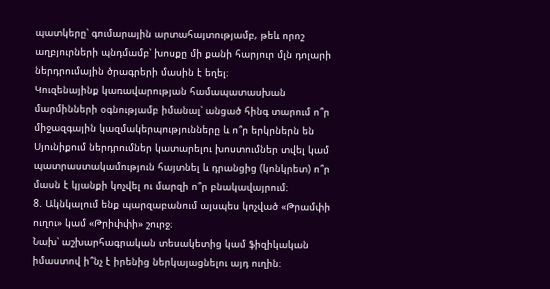պատկերը՝ գումարային արտահայտությամբ, թեև որոշ աղբյուրների պնդմամբ՝ խոսքը մի քանի հարյուր մլն դոլարի ներդրումային ծրագրերի մասին է եղել։
Կուզենայինք կառավարության համապատասխան մարմինների օգնությամբ իմանալ՝ անցած հինգ տարում ո՞ր միջազգային կազմակերպությունները և ո՞ր երկրներն են Սյունիքում ներդրումներ կատարելու խոստումներ տվել կամ պատրաստակամություն հայտնել և դրանցից (կոնկրետ) ո՞ր մասն է կյանքի կոչվել ու մարզի ո՞ր բնակավայրում։
8. Ակնկալում ենք պարզաբանում այսպես կոչված «Թրամփի ուղու» կամ «Թրիփփի» շուրջ։
Նախ՝ աշխարհագրական տեսակետից կամ ֆիզիկական իմաստով ի՞նչ է իրենից ներկայացնելու այդ ուղին։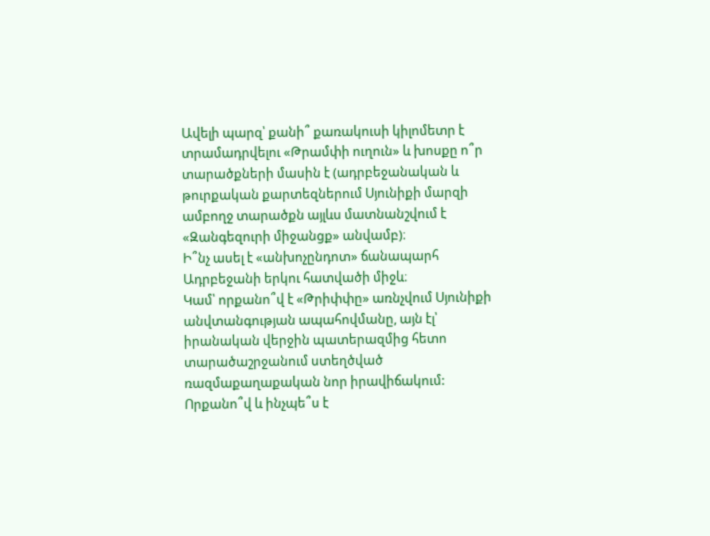Ավելի պարզ՝ քանի՞ քառակուսի կիլոմետր է տրամադրվելու «Թրամփի ուղուն» և խոսքը ո՞ր տարածքների մասին է (ադրբեջանական և թուրքական քարտեզներում Սյունիքի մարզի ամբողջ տարածքն այլևս մատնանշվում է «Զանգեզուրի միջանցք» անվամբ)։
Ի՞նչ ասել է «անխոչընդոտ» ճանապարհ Ադրբեջանի երկու հատվածի միջև։
Կամ՝ որքանո՞վ է «Թրիփփը» առնչվում Սյունիքի անվտանգության ապահովմանը, այն էլ՝ իրանական վերջին պատերազմից հետո տարածաշրջանում ստեղծված ռազմաքաղաքական նոր իրավիճակում:
Որքանո՞վ և ինչպե՞ս է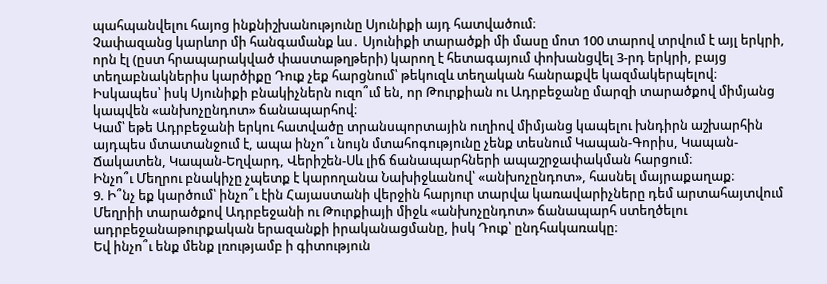պահպանվելու հայոց ինքնիշխանությունը Սյունիքի այդ հատվածում։
Չափազանց կարևոր մի հանգամանք ևս․ Սյունիքի տարածքի մի մասը մոտ 100 տարով տրվում է այլ երկրի, որն էլ (ըստ հրապարակված փաստաթղթերի) կարող է հետագայում փոխանցվել 3-րդ երկրի, բայց տեղաբնակներիս կարծիքը Դուք չեք հարցնում՝ թեկուզև տեղական հանրաքվե կազմակերպելով։
Իսկապես՝ իսկ Սյունիքի բնակիչներն ուզո՞ւմ են, որ Թուրքիան ու Ադրբեջանը մարզի տարածքով միմյանց կապվեն «անխոչընդոտ» ճանապարհով։
Կամ՝ եթե Ադրբեջանի երկու հատվածը տրանսպորտային ուղիով միմյանց կապելու խնդիրն աշխարհին այդպես մտատանջում է, ապա ինչո՞ւ նույն մտահոգությունը չենք տեսնում Կապան-Գորիս, Կապան-Ճակատեն, Կապան-Եղվարդ, Վերիշեն-Սև լիճ ճանապարհների ապաշրջափակման հարցում։
Ինչո՞ւ Մեղրու բնակիչը չպետք է կարողանա Նախիջևանով՝ «անխոչընդոտ», հասնել մայրաքաղաք։
9. Ի՞նչ եք կարծում՝ ինչո՞ւ էին Հայաստանի վերջին հարյուր տարվա կառավարիչները դեմ արտահայտվում Մեղրիի տարածքով Ադրբեջանի ու Թուրքիայի միջև «անխոչընդոտ» ճանապարհ ստեղծելու ադրբեջանաթուրքական երազանքի իրականացմանը, իսկ Դուք՝ ընդհակառակը։
Եվ ինչո՞ւ ենք մենք լռությամբ ի գիտություն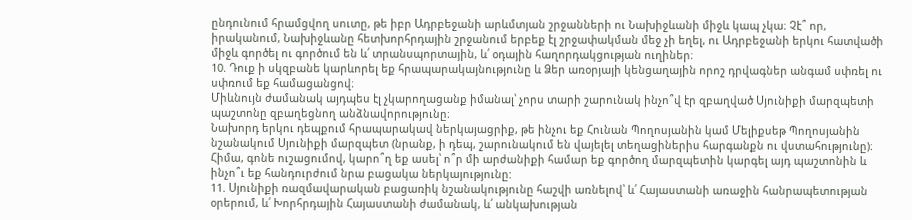ընդունում հրամցվող սուտը, թե իբր Ադրբեջանի արևմտյան շրջանների ու Նախիջևանի միջև կապ չկա։ Չէ՞ որ, իրականում, Նախիջևանը հետխորհրդային շրջանում երբեք էլ շրջափակման մեջ չի եղել, ու Ադրբեջանի երկու հատվածի միջև գործել ու գործում են և՛ տրանսպորտային, և՛ օդային հաղորդակցության ուղիներ։
10. Դուք ի սկզբանե կարևորել եք հրապարակայնությունը և Ձեր առօրյայի կենցաղային որոշ դրվագներ անգամ սփռել ու սփռում եք համացանցով։
Միևնույն ժամանակ այդպես էլ չկարողացանք իմանալ՝ չորս տարի շարունակ ինչո՞վ էր զբաղված Սյունիքի մարզպետի պաշտոնը զբաղեցնող անձնավորությունը։
Նախորդ երկու դեպքում հրապարակավ ներկայացրիք, թե ինչու եք Հունան Պողոսյանին կամ Մելիքսեթ Պողոսյանին նշանակում Սյունիքի մարզպետ (նրանք, ի դեպ, շարունակում են վայելել տեղացիներիս հարգանքն ու վստահությունը)։
Հիմա, գոնե ուշացումով, կարո՞ղ եք ասել՝ ո՞ր մի արժանիքի համար եք գործող մարզպետին կարգել այդ պաշտոնին և ինչո՞ւ եք հանդուրժում նրա բացակա ներկայությունը:
11. Սյունիքի ռազմավարական բացառիկ նշանակությունը հաշվի առնելով՝ և՛ Հայաստանի առաջին հանրապետության օրերում, և՛ Խորհրդային Հայաստանի ժամանակ, և՛ անկախության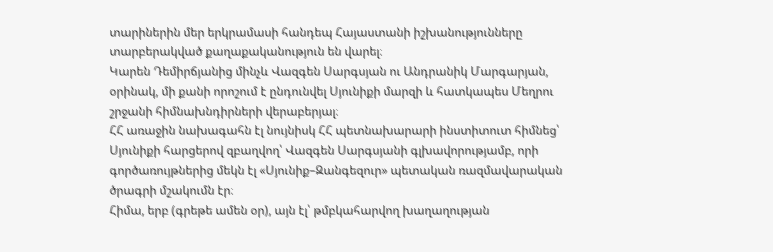տարիներին մեր երկրամասի հանդեպ Հայաստանի իշխանությունները տարբերակված քաղաքականություն են վարել։
Կարեն Դեմիրճյանից մինչև Վազգեն Սարգսյան ու Անդրանիկ Մարգարյան, օրինակ, մի քանի որոշում է ընդունվել Սյունիքի մարզի և հատկապես Մեղրու շրջանի հիմնախնդիրների վերաբերյալ։
ՀՀ առաջին նախագահն էլ նույնիսկ ՀՀ պետնախարարի ինստիտուտ հիմնեց՝ Սյունիքի հարցերով զբաղվող՝ Վազգեն Սարգսյանի գլխավորությամբ, որի գործառույթներից մեկն էլ «Սյունիք–Զանգեզուր» պետական ռազմավարական ծրագրի մշակումն էր։
Հիմա, երբ (գրեթե ամեն օր), այն էլ՝ թմբկահարվող խաղաղության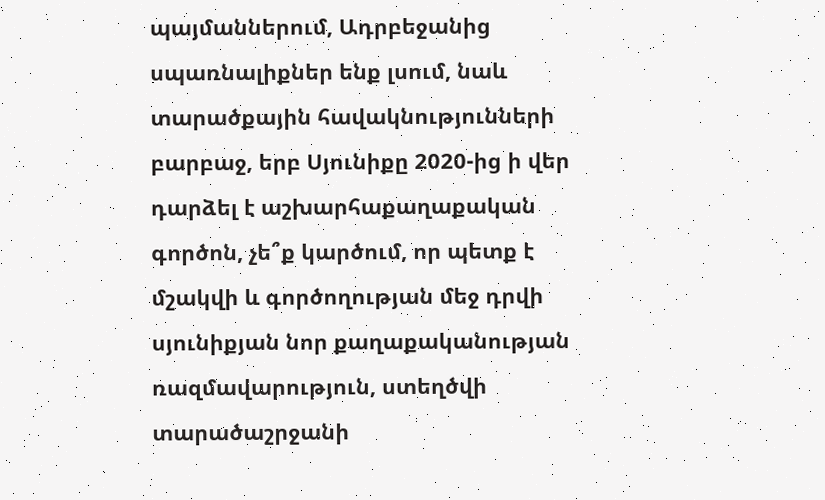պայմաններում, Ադրբեջանից սպառնալիքներ ենք լսում, նաև տարածքային հավակնությունների բարբաջ, երբ Սյունիքը 2020-ից ի վեր դարձել է աշխարհաքաղաքական գործոն, չե՞ք կարծում, որ պետք է մշակվի և գործողության մեջ դրվի սյունիքյան նոր քաղաքականության ռազմավարություն, ստեղծվի տարածաշրջանի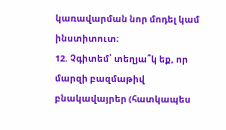կառավարման նոր մոդել կամ ինստիտուտ։
12. Չգիտեմ՝ տեղյա՞կ եք, որ մարզի բազմաթիվ բնակավայրեր (հատկապես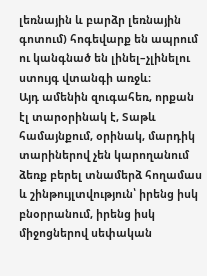լեռնային և բարձր լեռնային գոտում) հոգեվարք են ապրում ու կանգնած են լինել–չլինելու ստույգ վտանգի առջև։
Այդ ամենին զուգահեռ, որքան էլ տարօրինակ է, Տաթև համայնքում, օրինակ, մարդիկ տարիներով չեն կարողանում ձեռք բերել տնամերձ հողամաս և շինթույլտվություն՝ իրենց իսկ բնօրրանում, իրենց իսկ միջոցներով սեփական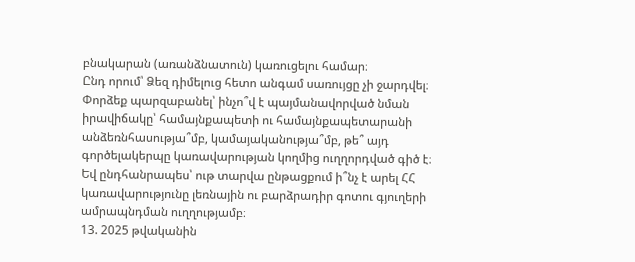բնակարան (առանձնատուն) կառուցելու համար։
Ընդ որում՝ Ձեզ դիմելուց հետո անգամ սառույցը չի ջարդվել։
Փորձեք պարզաբանել՝ ինչո՞վ է պայմանավորված նման իրավիճակը՝ համայնքապետի ու համայնքապետարանի անձեռնհասությա՞մբ, կամայականությա՞մբ, թե՞ այդ գործելակերպը կառավարության կողմից ուղղորդված գիծ է։
Եվ ընդհանրապես՝ ութ տարվա ընթացքում ի՞նչ է արել ՀՀ կառավարությունը լեռնային ու բարձրադիր գոտու գյուղերի ամրապնդման ուղղությամբ։
13. 2025 թվականին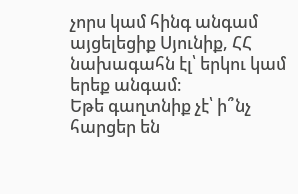չորս կամ հինգ անգամ այցելեցիք Սյունիք, ՀՀ նախագահն էլ՝ երկու կամ երեք անգամ։
Եթե գաղտնիք չէ՝ ի՞նչ հարցեր են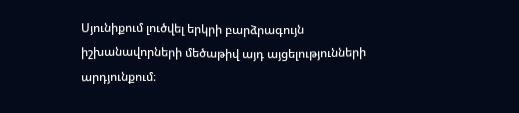Սյունիքում լուծվել երկրի բարձրագույն իշխանավորների մեծաթիվ այդ այցելությունների արդյունքում։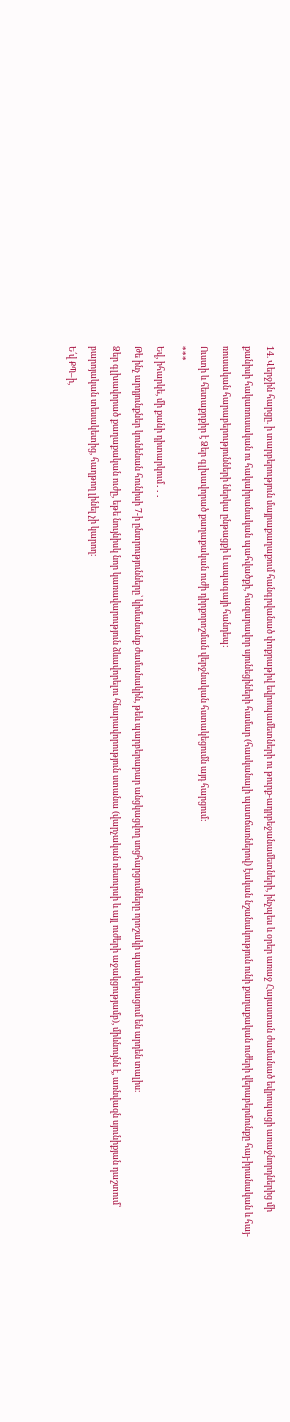14. Վերջին հարցը. ի տարբերություն մայրաքաղաքում հանգրվանած փոքրաթիվ եվրոպամետների ու թուրք-ադրբեջանամետների, ինչպես և օրեր առաջ Հայաստան ժամանած եվրոպացի առաջնորդներից մի քանիսի հակառուսական ու հակաիրանական պահվածքի, հազարավոր սյունեցիների համար (հասկանալի պատճառներով) էական նշանակություն ունի քաղաքական ուժերի վերաբերմունքը հայ-իրանական և հայ-ռուսական հարաբերությունների ներկա ընթացքի և ապագայի հանդեպ:
Ուստի և հետաքրքիր է Ձեր գլխավորած քաղաքական ուժի դիրքորոշման վերջնական հստակեցումն այդ հարցում:
***
Եվ, իհարկե, մի քանի դիտարկում․․․
Թե ինչ արդյունքներ կունենան հունիսի 7-ի ընտրությունները՝ կիմանանք ժամանակին, թեև պարբերաբար անցկացվող սոցհարցումները որոշակի պատկերացում են արդեն տալիս։
Ձեր գլխավորած քաղաքական ուժը, եթե նույնիսկ նոր կառավարություն ձևավորելու հնարավորություն ստանա (վարչական ռեսուրսի և այլ ուժերի աջակցությամբ), միևնույնն է, առնվազն սյունիքյան դաշտում՝ բարոյական տեսակետից, հաղթող լինել չի կարող։
Ե՛վ ՔՊ–ի,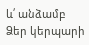և՛ անձամբ Ձեր կերպարի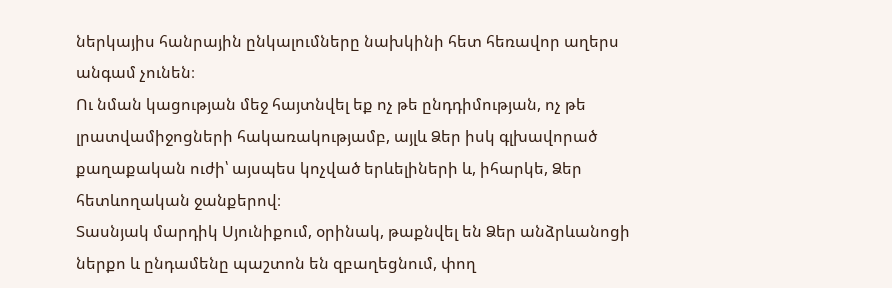ներկայիս հանրային ընկալումները նախկինի հետ հեռավոր աղերս անգամ չունեն։
Ու նման կացության մեջ հայտնվել եք ոչ թե ընդդիմության, ոչ թե լրատվամիջոցների հակառակությամբ, այլև Ձեր իսկ գլխավորած քաղաքական ուժի՝ այսպես կոչված երևելիների և, իհարկե, Ձեր հետևողական ջանքերով։
Տասնյակ մարդիկ Սյունիքում, օրինակ, թաքնվել են Ձեր անձրևանոցի ներքո և ընդամենը պաշտոն են զբաղեցնում, փող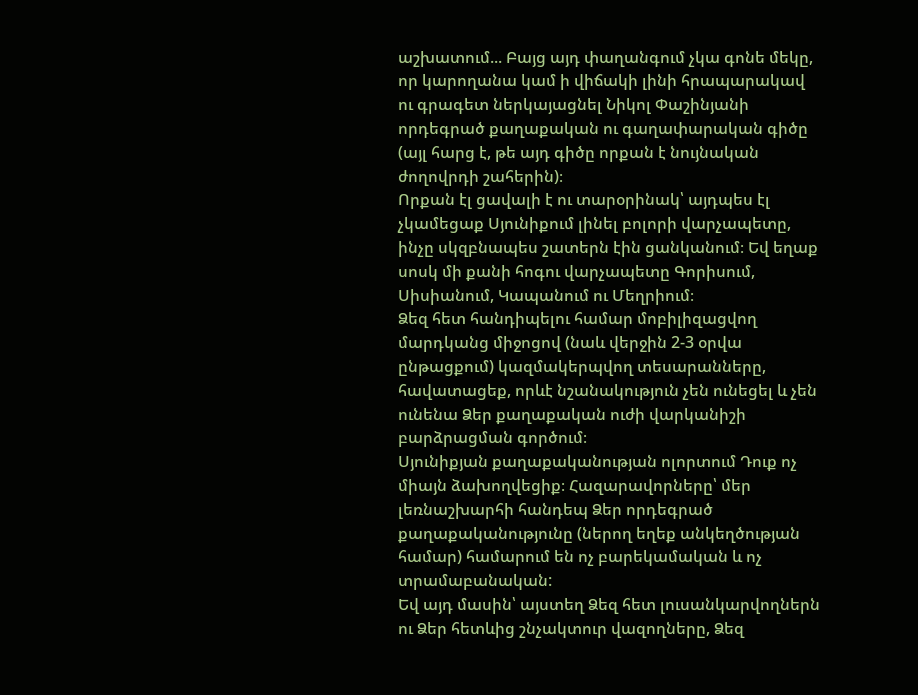աշխատում... Բայց այդ փաղանգում չկա գոնե մեկը, որ կարողանա կամ ի վիճակի լինի հրապարակավ ու գրագետ ներկայացնել Նիկոլ Փաշինյանի որդեգրած քաղաքական ու գաղափարական գիծը (այլ հարց է, թե այդ գիծը որքան է նույնական ժողովրդի շահերին)։
Որքան էլ ցավալի է ու տարօրինակ՝ այդպես էլ չկամեցաք Սյունիքում լինել բոլորի վարչապետը, ինչը սկզբնապես շատերն էին ցանկանում։ Եվ եղաք սոսկ մի քանի հոգու վարչապետը Գորիսում, Սիսիանում, Կապանում ու Մեղրիում։
Ձեզ հետ հանդիպելու համար մոբիլիզացվող մարդկանց միջոցով (նաև վերջին 2-3 օրվա ընթացքում) կազմակերպվող տեսարանները, հավատացեք, որևէ նշանակություն չեն ունեցել և չեն ունենա Ձեր քաղաքական ուժի վարկանիշի բարձրացման գործում։
Սյունիքյան քաղաքականության ոլորտում Դուք ոչ միայն ձախողվեցիք։ Հազարավորները՝ մեր լեռնաշխարհի հանդեպ Ձեր որդեգրած քաղաքականությունը (ներող եղեք անկեղծության համար) համարում են ոչ բարեկամական և ոչ տրամաբանական:
Եվ այդ մասին՝ այստեղ Ձեզ հետ լուսանկարվողներն ու Ձեր հետևից շնչակտուր վազողները, Ձեզ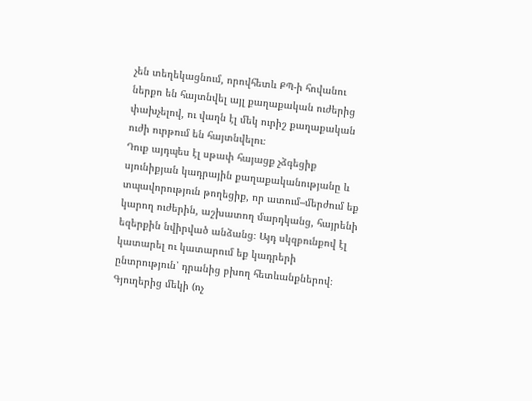չեն տեղեկացնում, որովհետև ՔՊ-ի հովանու ներքո են հայտնվել այլ քաղաքական ուժերից փախչելով, ու վաղն էլ մեկ ուրիշ քաղաքական ուժի ուրթում են հայտնվելու։
Դուք այդպես էլ սթափ հայացք չձգեցիք սյունիքյան կադրային քաղաքականությանը և տպավորություն թողեցիք, որ ատում–մերժում եք կարող ուժերին, աշխատող մարդկանց, հայրենի եզերքին նվիրված անձանց։ Այդ սկզբունքով էլ կատարել ու կատարում եք կադրերի ընտրություն՝ դրանից բխող հետևանքներով։
Գյուղերից մեկի (ոչ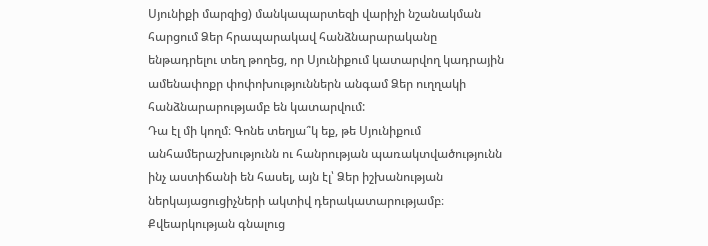Սյունիքի մարզից) մանկապարտեզի վարիչի նշանակման հարցում Ձեր հրապարակավ հանձնարարականը ենթադրելու տեղ թողեց, որ Սյունիքում կատարվող կադրային ամենափոքր փոփոխություններն անգամ Ձեր ուղղակի հանձնարարությամբ են կատարվում:
Դա էլ մի կողմ։ Գոնե տեղյա՞կ եք, թե Սյունիքում անհամերաշխությունն ու հանրության պառակտվածությունն ինչ աստիճանի են հասել, այն էլ՝ Ձեր իշխանության ներկայացուցիչների ակտիվ դերակատարությամբ։
Քվեարկության գնալուց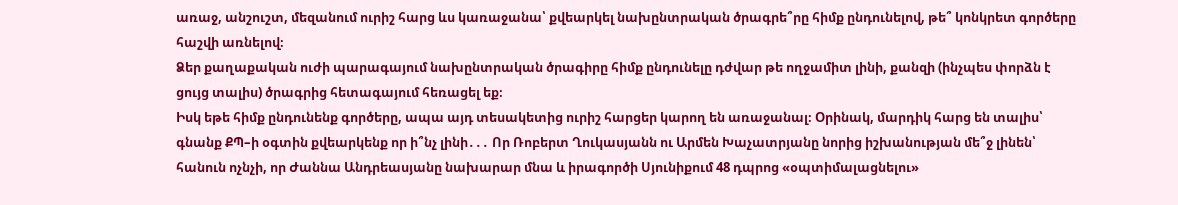առաջ, անշուշտ, մեզանում ուրիշ հարց ևս կառաջանա՝ քվեարկել նախընտրական ծրագրե՞րը հիմք ընդունելով, թե՞ կոնկրետ գործերը հաշվի առնելով։
Ձեր քաղաքական ուժի պարագայում նախընտրական ծրագիրը հիմք ընդունելը դժվար թե ողջամիտ լինի, քանզի (ինչպես փորձն է ցույց տալիս) ծրագրից հետագայում հեռացել եք։
Իսկ եթե հիմք ընդունենք գործերը, ապա այդ տեսակետից ուրիշ հարցեր կարող են առաջանալ։ Օրինակ, մարդիկ հարց են տալիս՝ գնանք ՔՊ–ի օգտին քվեարկենք որ ի՞նչ լինի․․․ Որ Ռոբերտ Ղուկասյանն ու Արմեն Խաչատրյանը նորից իշխանության մե՞ջ լինեն՝ հանուն ոչնչի, որ Ժաննա Անդրեասյանը նախարար մնա և իրագործի Սյունիքում 48 դպրոց «օպտիմալացնելու»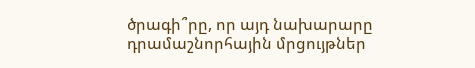ծրագի՞րը, որ այդ նախարարը դրամաշնորհային մրցույթներ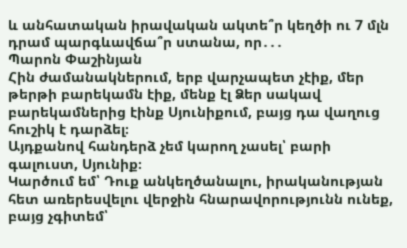և անհատական իրավական ակտե՞ր կեղծի ու 7 մլն դրամ պարգևավճա՞ր ստանա, որ․․․
Պարոն Փաշինյան
Հին ժամանակներում, երբ վարչապետ չէիք, մեր թերթի բարեկամն էիք, մենք էլ Ձեր սակավ բարեկամներից էինք Սյունիքում, բայց դա վաղուց հուշիկ է դարձել։
Այդքանով հանդերձ չեմ կարող չասել՝ բարի գալուստ, Սյունիք։
Կարծում եմ՝ Դուք անկեղծանալու, իրականության հետ առերեսվելու վերջին հնարավորությունն ունեք, բայց չգիտեմ՝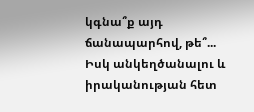կգնա՞ք այդ ճանապարհով, թե՞...
Իսկ անկեղծանալու և իրականության հետ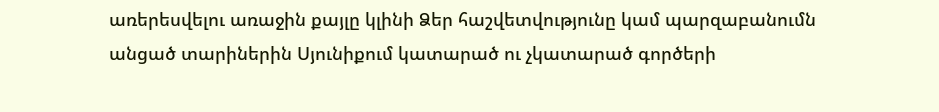առերեսվելու առաջին քայլը կլինի Ձեր հաշվետվությունը կամ պարզաբանումն անցած տարիներին Սյունիքում կատարած ու չկատարած գործերի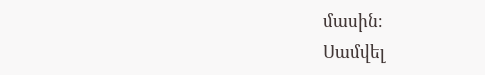մասին։
Սամվել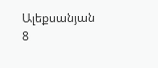Ալեքսանյան
8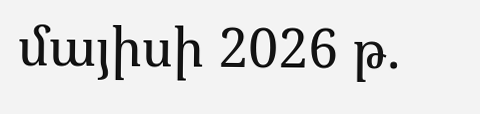մայիսի 2026 թ.